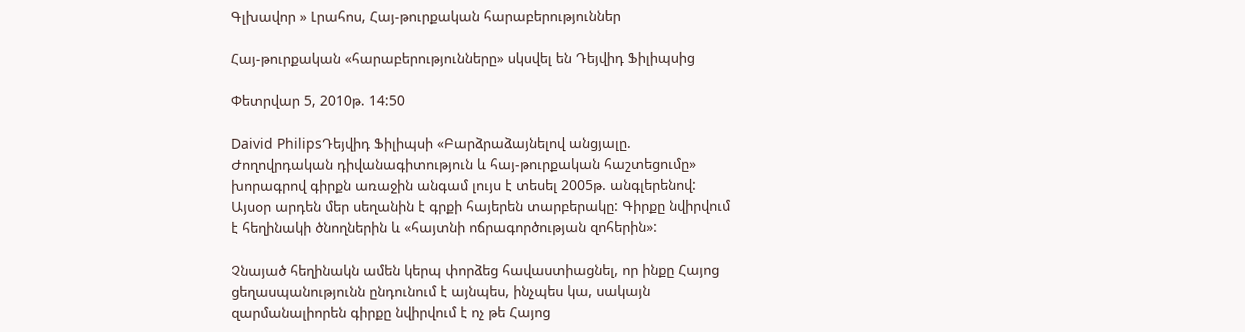Գլխավոր » Լրահոս, Հայ-թուրքական հարաբերություններ

Հայ-թուրքական «հարաբերությունները» սկսվել են Դեյվիդ Ֆիլիպսից

Փետրվար 5, 2010թ. 14:50

Daivid PhilipsԴեյվիդ Ֆիլիպսի «Բարձրաձայնելով անցյալը. Ժողովրդական դիվանագիտություն և հայ-թուրքական հաշտեցումը» խորագրով գիրքն առաջին անգամ լույս է տեսել 2005թ. անգլերենով: Այսօր արդեն մեր սեղանին է գրքի հայերեն տարբերակը: Գիրքը նվիրվում է հեղինակի ծնողներին և «հայտնի ոճրագործության զոհերին»:

Չնայած հեղինակն ամեն կերպ փորձեց հավաստիացնել, որ ինքը Հայոց ցեղասպանությունն ընդունում է այնպես, ինչպես կա, սակայն զարմանալիորեն գիրքը նվիրվում է ոչ թե Հայոց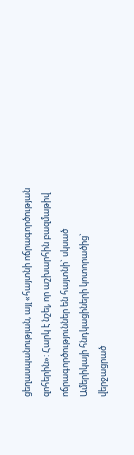ցեղասպանության, այլ «հայտնի ոճրագործության զոհերին»: Հարկ է նշել, որ աշխարհին բազմաթիվ ոճրագործություններ են հայտնի` սկսած Ամերիկայի հնդկացիների կոտորածից` վերջացրած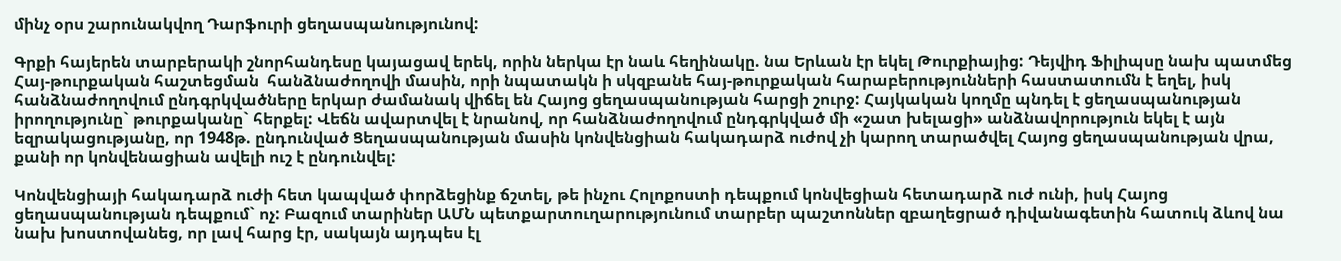մինչ օրս շարունակվող Դարֆուրի ցեղասպանությունով:

Գրքի հայերեն տարբերակի շնորհանդեսը կայացավ երեկ, որին ներկա էր նաև հեղինակը. նա Երևան էր եկել Թուրքիայից: Դեյվիդ Ֆիլիպսը նախ պատմեց Հայ-թուրքական հաշտեցման  հանձնաժողովի մասին, որի նպատակն ի սկզբանե հայ-թուրքական հարաբերությունների հաստատումն է եղել, իսկ հանձնաժողովում ընդգրկվածները երկար ժամանակ վիճել են Հայոց ցեղասպանության հարցի շուրջ: Հայկական կողմը պնդել է ցեղասպանության իրողությունը` թուրքականը` հերքել: Վեճն ավարտվել է նրանով, որ հանձնաժողովում ընդգրկված մի «շատ խելացի» անձնավորություն եկել է այն եզրակացությանը, որ 1948թ. ընդունված Ցեղասպանության մասին կոնվենցիան հակադարձ ուժով չի կարող տարածվել Հայոց ցեղասպանության վրա, քանի որ կոնվենացիան ավելի ուշ է ընդունվել:

Կոնվենցիայի հակադարձ ուժի հետ կապված փորձեցինք ճշտել, թե ինչու Հոլոքոստի դեպքում կոնվեցիան հետադարձ ուժ ունի, իսկ Հայոց ցեղասպանության դեպքում` ոչ: Բազում տարիներ ԱՄՆ պետքարտուղարությունում տարբեր պաշտոններ զբաղեցրած դիվանագետին հատուկ ձևով նա նախ խոստովանեց, որ լավ հարց էր, սակայն այդպես էլ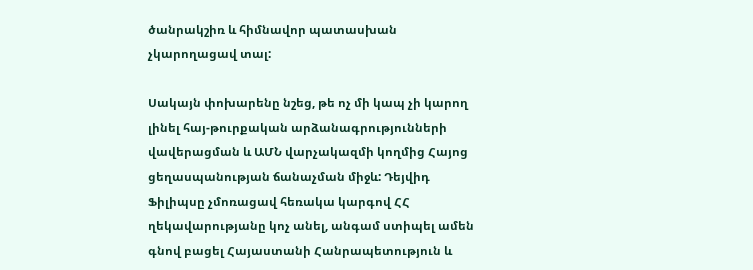ծանրակշիռ և հիմնավոր պատասխան չկարողացավ տալ:

Սակայն փոխարենը նշեց, թե ոչ մի կապ չի կարող լինել հայ-թուրքական արձանագրությունների վավերացման և ԱՄՆ վարչակազմի կողմից Հայոց ցեղասպանության ճանաչման միջև: Դեյվիդ Ֆիլիպսը չմոռացավ հեռակա կարգով ՀՀ ղեկավարությանը կոչ անել, անգամ ստիպել ամեն գնով բացել Հայաստանի Հանրապետություն և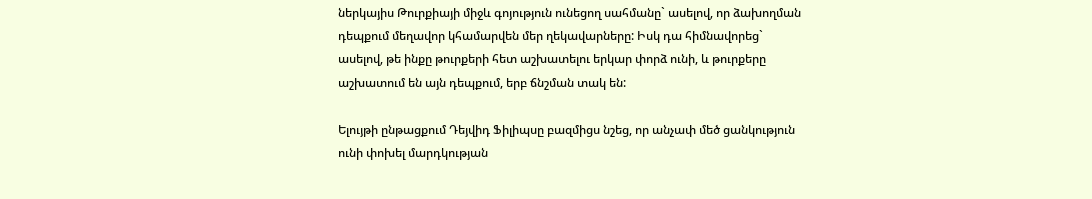ներկայիս Թուրքիայի միջև գոյություն ունեցող սահմանը` ասելով, որ ձախողման դեպքում մեղավոր կհամարվեն մեր ղեկավարները: Իսկ դա հիմնավորեց` ասելով, թե ինքը թուրքերի հետ աշխատելու երկար փորձ ունի, և թուրքերը աշխատում են այն դեպքում, երբ ճնշման տակ են:

Ելույթի ընթացքում Դեյվիդ Ֆիլիպսը բազմիցս նշեց, որ անչափ մեծ ցանկություն ունի փոխել մարդկության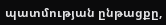պատմության ընթացքը,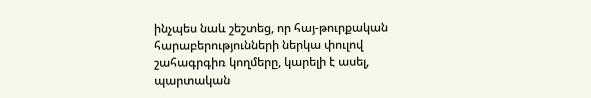ինչպես նաև շեշտեց, որ հայ-թուրքական հարաբերությունների ներկա փուլով շահագրգիռ կողմերը, կարելի է ասել, պարտական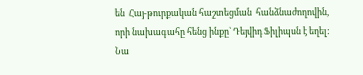են  Հայ-թուրքական հաշտեցման  հանձնաժողովին, որի նախագահը հենց ինքը` Դեյվիդ Ֆիլիպսն է եղել: Նա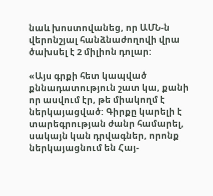նաև խոստովանեց, որ ԱՄՆ-ն վերոնշյալ հանձնաժողովի վրա ծախսել է 2 միլիոն դոլար:

«Այս գրքի հետ կապված քննադատություն շատ կա, քանի որ ասվում էր, թե միակողմ է ներկայացված: Գիրքը կարելի է տարեգրության ժանր համարել, սակայն կան դրվագներ, որոնք ներկայացնում են Հայ-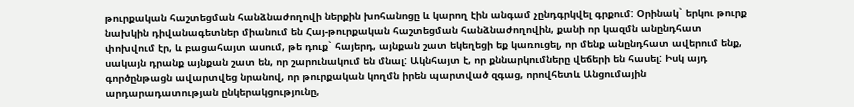թուրքական հաշտեցման հանձնաժողովի ներքին խոհանոցը և կարող էին անգամ չընդգրկվել գրքում: Օրինակ` երկու թուրք նախկին դիվանագետներ միանում են Հայ-թուրքական հաշտեցման հանձնաժողովին, քանի որ կազմն անընդհատ փոխվում էր, և բացահայտ ասում, թե դուք` հայերդ, այնքան շատ եկեղեցի եք կառուցել, որ մենք անընդհատ ավերում ենք, սակայն դրանք այնքան շատ են, որ շարունակում են մնալ: Ակնհայտ է, որ քննարկումները վեճերի են հասել: Իսկ այդ գործընթացն ավարտվեց նրանով, որ թուրքական կողմն իրեն պարտված զգաց, որովհետև Անցումային արդարադատության ընկերակցությունը,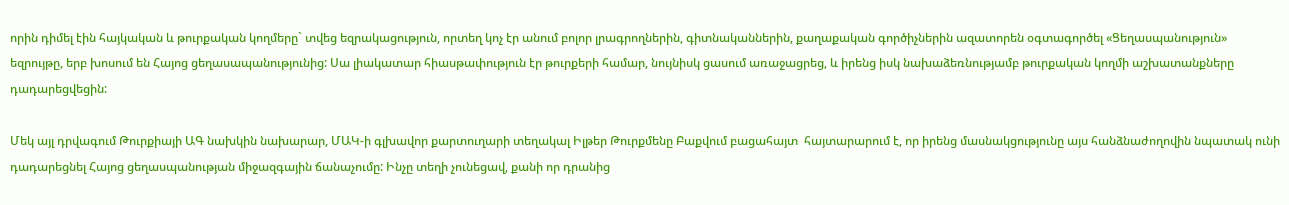որին դիմել էին հայկական և թուրքական կողմերը` տվեց եզրակացություն, որտեղ կոչ էր անում բոլոր լրագրողներին, գիտնականներին, քաղաքական գործիչներին ազատորեն օգտագործել «Ցեղասպանություն»  եզրույթը, երբ խոսում են Հայոց ցեղասապանությունից: Սա լիակատար հիասթափություն էր թուրքերի համար, նույնիսկ ցասում առաջացրեց, և իրենց իսկ նախաձեռնությամբ թուրքական կողմի աշխատանքները դադարեցվեցին:

Մեկ այլ դրվագում Թուրքիայի ԱԳ նախկին նախարար, ՄԱԿ-ի գլխավոր քարտուղարի տեղակալ Իլթեր Թուրքմենը Բաքվում բացահայտ  հայտարարում է, որ իրենց մասնակցությունը այս հանձնաժողովին նպատակ ունի դադարեցնել Հայոց ցեղասպանության միջազգային ճանաչումը: Ինչը տեղի չունեցավ, քանի որ դրանից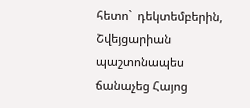հետո`  դեկտեմբերին, Շվեյցարիան պաշտոնապես ճանաչեց Հայոց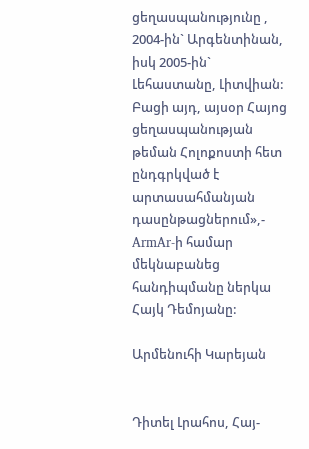ցեղասպանությունը , 2004-ին` Արգենտինան, իսկ 2005-ին` Լեհաստանը, Լիտվիան: Բացի այդ, այսօր Հայոց ցեղասպանության թեման Հոլոքոստի հետ ընդգրկված է արտասահմանյան դասընթացներում»,- ArmAr-ի համար մեկնաբանեց հանդիպմանը ներկա Հայկ Դեմոյանը:

Արմենուհի Կարեյան


Դիտել Լրահոս, Հայ-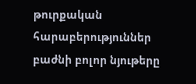թուրքական հարաբերություններ բաժնի բոլոր նյութերը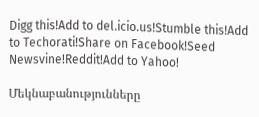Digg this!Add to del.icio.us!Stumble this!Add to Techorati!Share on Facebook!Seed Newsvine!Reddit!Add to Yahoo!

Մեկնաբանությունները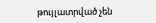թույլատրված չեն